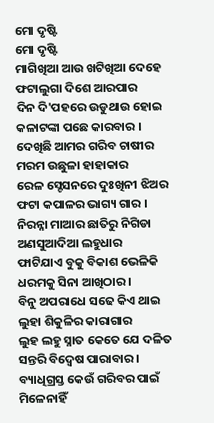ମୋ ଦୃଷ୍ଟି
ମୋ ଦୃଷ୍ଟି
ମାଗିଖିଆ ଆଉ ଖଟିଖିଆ ଦେହେ
ଫଟାଲୁଗା ଦିଶେ ଆରପାର
ଦିନ ଦି'ପହରେ ଉଡୁଥାଉ ହୋଇ
କଳାଟଙ୍କା ପଛେ କାରବାର ।
ଦେଖିଛି ଆମର ଗରିବ ଚାଷୀର
ମରମ ଉଛୁଳା ହାହାକାର
ରେଳ ସ୍ଟେସନରେ ଦୁଃଖିନୀ ଝିଅର
ଫଟା କପାଳର ଭାଗ୍ୟ ଗାର ।
ନିରନ୍ନା ମାଆର ଛାତିରୁ ନିଗିଡା
ଅଣସୁଆଦିଆ ଲହୁଧାର
ଫାଟିଯାଏ ବୁକୁ ବିକାଶ ଭେଳିକି
ଧରମକୁ ସିନା ଆଖିଠାର ।
ବିନୁ ଅପରାଧେ ସଢେ କିଏ ଥାଇ
ଲୁହା ଶିକୁଳିର କାରାଗାର
ଲୁହ ଲହୁ ସ୍ନାତ କେତେ ଯେ ଦଳିତ
ସନ୍ତରି ବିଦ୍ବେଷ ପାରାବାର ।
ବ୍ୟାଧିଗ୍ରସ୍ତ କେଉଁ ଗରିବର ପାଇଁ
ମିଳେନାହିଁ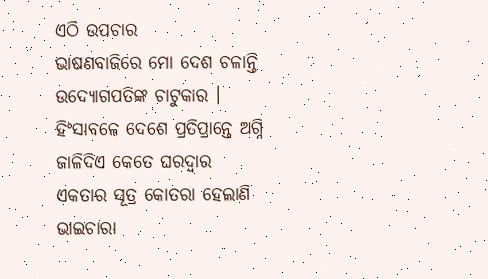ଏଠି ଉପଚାର
ଭାଷଣବାଜିରେ ମୋ ଦେଶ ଚଳାନ୍ତି
ଉଦ୍ୟୋଗପତିଙ୍କ ଚାଟୁକାର ।
ହିଂସାବଳେ ଦେଶେ ପ୍ରତିପ୍ରାନ୍ତେ ଅଗ୍ନି
ଜାଳିଦିଏ କେତେ ଘରଦ୍ଵାର
ଏକତାର ସୂତ୍ର କୋତରା ହେଲାଣି
ଭାଇଚାରା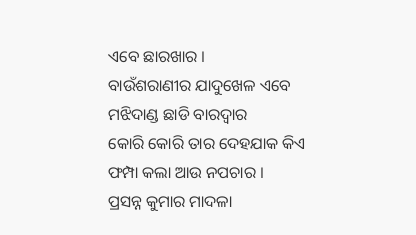ଏବେ ଛାରଖାର ।
ବାଉଁଶରାଣୀର ଯାଦୁଖେଳ ଏବେ
ମଝିଦାଣ୍ଡ ଛାଡି ବାରଦ୍ବାର
କୋରି କୋରି ତାର ଦେହଯାକ କିଏ
ଫମ୍ପା କଲା ଆଉ ନପଚାର ।
ପ୍ରସନ୍ନ କୁମାର ମାଦଳା